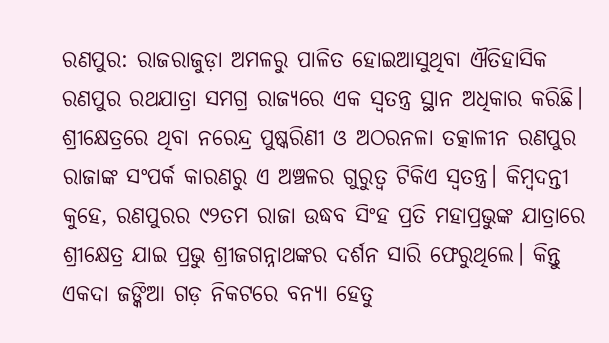ରଣପୁର: ରାଜରାଜୁଡ଼ା ଅମଳରୁ ପାଳିତ ହୋଇଆସୁଥିବା ଐତିହାସିକ ରଣପୁର ରଥଯାତ୍ରା ସମଗ୍ର ରାଜ୍ୟରେ ଏକ ସ୍ୱତନ୍ତ୍ର ସ୍ଥାନ ଅଧିକାର କରିଛି। ଶ୍ରୀକ୍ଷେତ୍ରରେ ଥିବା ନରେନ୍ଦ୍ର ପୁଷ୍କରିଣୀ ଓ ଅଠରନଳା ତତ୍କାଳୀନ ରଣପୁର ରାଜାଙ୍କ ସଂପର୍କ କାରଣରୁ ଏ ଅଞ୍ଚଳର ଗୁରୁତ୍ବ ଟିକିଏ ସ୍ବତନ୍ତ୍ର। କିମ୍ବଦନ୍ତୀ କୁହେ, ରଣପୁରର ୯୨ତମ ରାଜା ଉଦ୍ଧବ ସିଂହ ପ୍ରତି ମହାପ୍ରଭୁଙ୍କ ଯାତ୍ରାରେ ଶ୍ରୀକ୍ଷେତ୍ର ଯାଇ ପ୍ରଭୁ ଶ୍ରୀଜଗନ୍ନାଥଙ୍କର ଦର୍ଶନ ସାରି ଫେରୁଥିଲେ। କିନ୍ତୁ ଏକଦା ଜଙ୍କିଆ ଗଡ଼ ନିକଟରେ ବନ୍ୟା ହେତୁ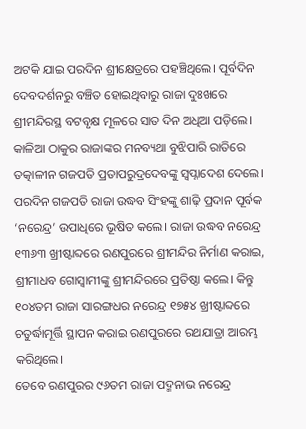ଅଟକି ଯାଇ ପରଦିନ ଶ୍ରୀକ୍ଷେତ୍ରରେ ପହଞ୍ଚିଥିଲେ। ପୂର୍ବଦିନ ଦେବଦର୍ଶନରୁ ବଞ୍ଚିତ ହୋଇଥିବାରୁ ରାଜା ଦୁଃଖରେ ଶ୍ରୀମନ୍ଦିରସ୍ଥ ବଟବୃକ୍ଷ ମୂଳରେ ସାତ ଦିନ ଅଧିଆ ପଡ଼ିଲେ। କାଳିଆ ଠାକୁର ରାଜାଙ୍କର ମନବ୍ୟଥା ବୁଝିପାରି ରାତିରେ ତତ୍କାଳୀନ ଗଜପତି ପ୍ରତାପରୁଦ୍ରଦେବଙ୍କୁ ସ୍ୱପ୍ନାଦେଶ ଦେଲେ। ପରଦିନ ଗଜପତି ରାଜା ଉଦ୍ଧବ ସିଂହଙ୍କୁ ଶାଢ଼ି ପ୍ରଦାନ ପୂର୍ବକ ‘ନରେନ୍ଦ୍ର’ ଉପାଧିରେ ଭୂଷିତ କଲେ। ରାଜା ଉଦ୍ଧବ ନରେନ୍ଦ୍ର ୧୩୬୩ ଖ୍ରୀଷ୍ଟାବ୍ଦରେ ରଣପୁରରେ ଶ୍ରୀମନ୍ଦିର ନିର୍ମାଣ କରାଇ, ଶ୍ରୀମାଧବ ଗୋସ୍ୱାମୀଙ୍କୁ ଶ୍ରୀମନ୍ଦିରରେ ପ୍ରତିଷ୍ଠା କଲେ। କିନ୍ତୁ ୧୦୪ତମ ରାଜା ସାରଙ୍ଗଧର ନରେନ୍ଦ୍ର ୧୭୫୪ ଖ୍ରୀଷ୍ଟାବ୍ଦରେ ଚତୁର୍ଦ୍ଧାମୂର୍ତ୍ତି ସ୍ଥାପନ କରାଇ ରଣପୁରରେ ରଥଯାତ୍ରା ଆରମ୍ଭ କରିଥିଲେ।
ତେବେ ରଣପୁରର ୯୬ତମ ରାଜା ପଦ୍ମନାଭ ନରେନ୍ଦ୍ର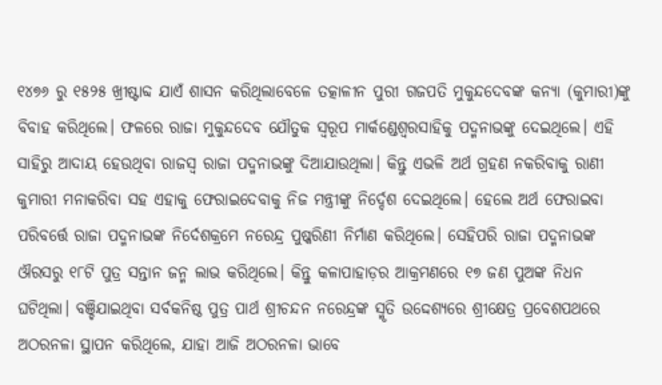୧୪୭୬ ରୁ ୧୫୨୫ ଖ୍ରୀଷ୍ଟାବ୍ଦ ଯାଏଁ ଶାସନ କରିଥିଲାବେଳେ ତତ୍କାଳୀନ ପୁରୀ ଗଜପତି ମୁକୁନ୍ଦଦେବଙ୍କ କନ୍ୟା (କୁମାରୀ)ଙ୍କୁ ବିବାହ କରିଥିଲେ। ଫଳରେ ରାଜା ମୁକୁନ୍ଦଦେବ ଯୌତୁକ ସ୍ୱରୂପ ମାର୍କଣ୍ଡେଶ୍ୱରସାହିକୁ ପଦ୍ମନାଭଙ୍କୁ ଦେଇଥିଲେ। ଏହି ସାହିରୁ ଆଦାୟ ହେଉଥିବା ରାଜସ୍ବ ରାଜା ପଦ୍ମନାଭଙ୍କୁ ଦିଆଯାଉଥିଲା। କିନ୍ତୁ ଏଭଳି ଅର୍ଥ ଗ୍ରହଣ ନକରିବାକୁ ରାଣୀ କୁମାରୀ ମନାକରିବା ସହ ଏହାକୁ ଫେରାଇଦେବାକୁ ନିଜ ମନ୍ତ୍ରୀଙ୍କୁ ନିର୍ଦ୍ଦେଶ ଦେଇଥିଲେ। ହେଲେ ଅର୍ଥ ଫେରାଇବା ପରିବର୍ତ୍ତେ ରାଜା ପଦ୍ମନାଭଙ୍କ ନିର୍ଦେଶକ୍ରମେ ନରେନ୍ଦ୍ର ପୁଷ୍କରିଣୀ ନିର୍ମାଣ କରିଥିଲେ। ସେହିପରି ରାଜା ପଦ୍ମନାଭଙ୍କ ଔରସରୁ ୧୮ଟି ପୁତ୍ର ସନ୍ତାନ ଜନ୍ମ ଲାଭ କରିଥିଲେ। କିନ୍ତୁ କଳାପାହାଡ଼ର ଆକ୍ରମଣରେ ୧୭ ଜଣ ପୁଅଙ୍କ ନିଧନ ଘଟିଥିଲା। ବଞ୍ଚିଯାଇଥିବା ସର୍ବକନିଷ୍ଠ ପୁତ୍ର ପାର୍ଥ ଶ୍ରୀଚନ୍ଦନ ନରେନ୍ଦ୍ରଙ୍କ ସ୍ମୃତି ଉଦ୍ଦେଶ୍ୟରେ ଶ୍ରୀକ୍ଷେତ୍ର ପ୍ରବେଶପଥରେ ଅଠରନଳା ସ୍ଥାପନ କରିଥିଲେ, ଯାହା ଆଜି ଅଠରନଳା ଭାବେ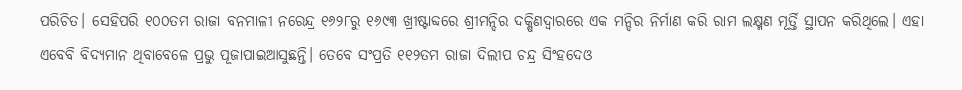ପରିଚିତ। ସେହିପରି ୧୦୦ତମ ରାଜା ବନମାଳୀ ନରେନ୍ଦ୍ର ୧୬୨୮ରୁ ୧୬୯୩ ଖ୍ରୀଷ୍ଟାବ୍ଦରେ ଶ୍ରୀମନ୍ଦିର ଦକ୍ଷିଣଦ୍ୱାରରେ ଏକ ମନ୍ଦିର ନିର୍ମାଣ କରି ରାମ ଲକ୍ଷ୍ମଣ ମୂର୍ତ୍ତି ସ୍ଥାପନ କରିଥିଲେ। ଏହା ଏବେବି ବିଦ୍ୟମାନ ଥିବାବେଳେ ପ୍ରଭୁ ପୂଜାପାଇଆସୁଛନ୍ତି। ତେବେ ସଂପ୍ରତି ୧୧୨ତମ ରାଜା ଦିଲୀପ ଚନ୍ଦ୍ର ସିଂହଦେଓ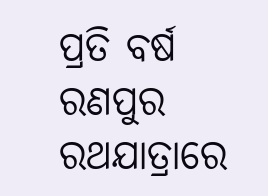ପ୍ରତି ବର୍ଷ ରଣପୁର ରଥଯାତ୍ରାରେ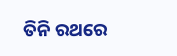ତିନି ରଥରେ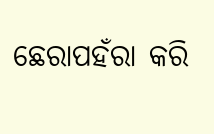ଛେରାପହଁରା କରି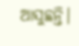ଆସୁଛନ୍ତି।